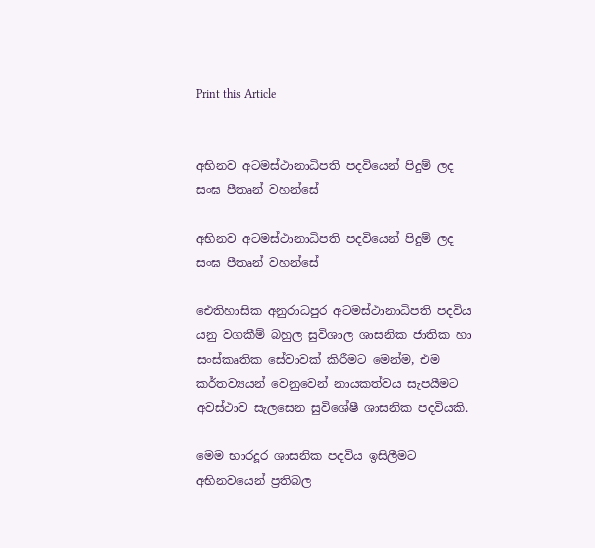Print this Article


අභිනව අටමස්ථානාධිපති පදවියෙන් පිදුම් ලද සංඝ පීතෘන් වහන්සේ

අභිනව අටමස්ථානාධිපති පදවියෙන් පිදුම් ලද සංඝ පීතෘන් වහන්සේ

ඓතිහාසික අනුරාධපුර අටමස්ථානාධිපති පදවිය යනු වගකීම් බහුල සුවිශාල ශාසනික ජාතික හා සංස්කෘතික සේවාවක් කිරීමට මෙන්ම, එම කර්තව්‍යයන් වෙනුවෙන් නායකත්වය සැපයීමට අවස්ථාව සැලසෙන සුවිශේෂී ශාසනික පදවියකි.

මෙම භාරදූර ශාසනික පදවිය ඉසිලීමට අභිනවයෙන් ප්‍රතිබල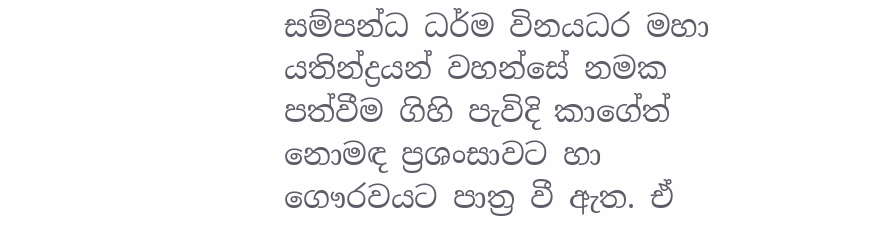සම්පන්ධ ධර්ම විනයධර මහා යතින්ද්‍රයන් වහන්සේ නමක පත්වීම ගිහි පැවිදි කාගේත් නොමඳ ප්‍රශංසාවට හා ගෞරවයට පාත්‍ර වී ඇත. ඒ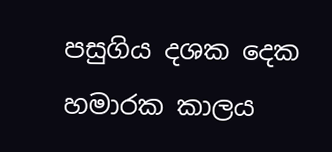පසුගිය දශක දෙක හමාරක කාලය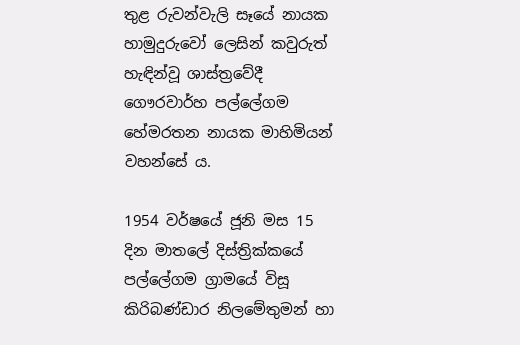තුළ රුවන්වැලි සෑයේ නායක හාමුදුරුවෝ ලෙසින් කවුරුත් හැඳින්වූ ශාස්ත්‍රවේදී ගෞරවාර්හ පල්ලේගම හේමරතන නායක මාහිමියන් වහන්සේ ය.

1954 වර්ෂයේ ජූනි මස 15 දින මාතලේ දිස්ත්‍රික්කයේ පල්ලේගම ග්‍රාමයේ විසූ කිරිබණ්ඩාර නිලමේතුමන් හා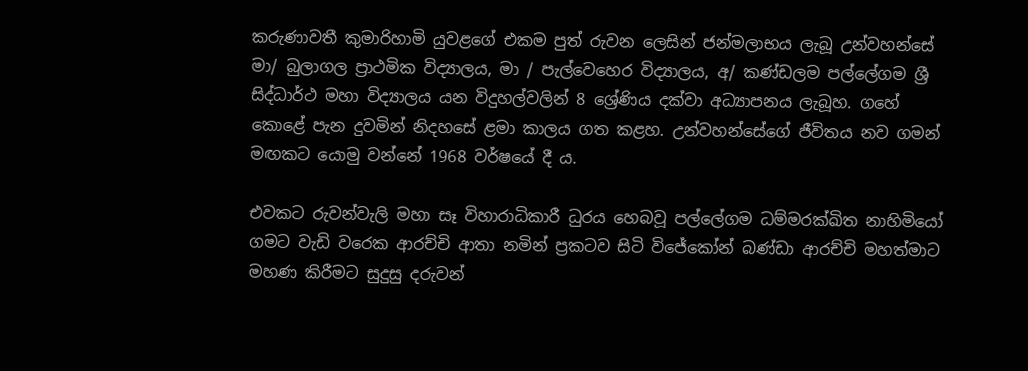කරුණාවතී කුමාරිහාමි යුවළගේ එකම පුත් රුවන ලෙසින් ජන්මලාභය ලැබූ උන්වහන්සේ මා/ බුලාගල ප්‍රාථමික විද්‍යාලය, මා / පැල්වෙහෙර විද්‍යාලය, අ/ කණ්ඩලම පල්ලේගම ශ්‍රී සිද්ධාර්ථ මහා විද්‍යාලය යන විදුහල්වලින් 8 ශ්‍රේණිය දක්වා අධ්‍යාපනය ලැබූහ. ගහේ කොළේ පැන දුවමින් නිදහසේ ළමා කාලය ගත කළහ. උන්වහන්සේගේ ජීවිතය නව ගමන් මඟකට යොමු වන්නේ 1968 වර්ෂයේ දී ය.

එවකට රුවන්වැලි මහා සෑ විහාරාධිකාරී ධුරය හෙබවූ පල්ලේගම ධම්මරක්ඛිත නාහිමියෝ ගමට වැඩි වරෙක ආරච්චි ආතා නමින් ප්‍රකටව සිටි විජේකෝන් බණ්ඩා ආරච්චි මහත්මාට මහණ කිරීමට සුදුසු දරුවන්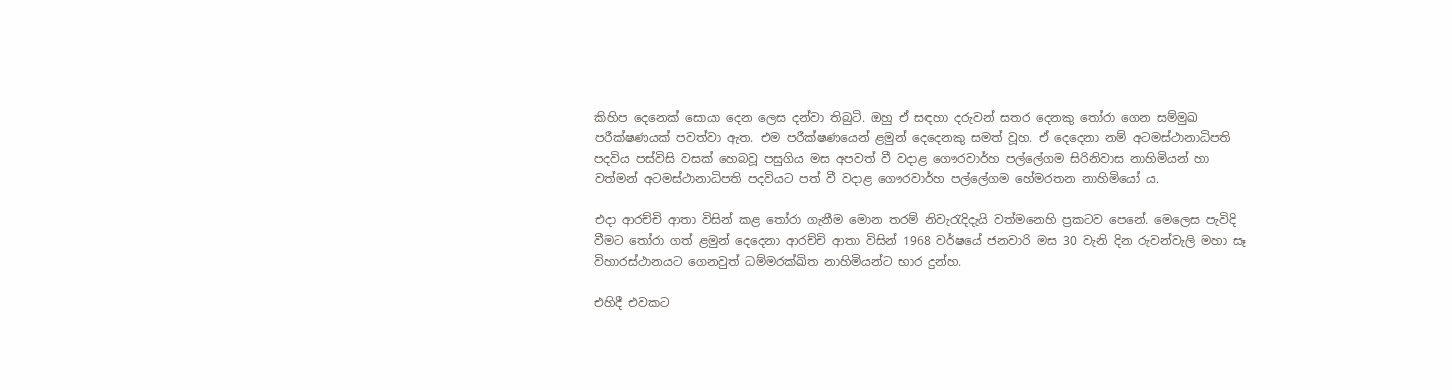කිහිප දෙනෙක් සොයා දෙන ලෙස දන්වා තිබුටි. ඔහු ඒ සඳහා දරුවන් සතර දෙනකු තෝරා ගෙන සම්මුඛ පරීක්ෂණයක් පවත්වා ඇත. එම පරීක්ෂණයෙන් ළමුන් දෙදෙනකු සමත් වූහ. ඒ දෙදෙනා නම් අටමස්ථානාධිපති පදවිය පස්විසි වසක් හෙබවූ පසුගිය මස අපවත් වී වදාළ ගෞරවාර්හ පල්ලේගම සිරිනිවාස නාහිමියන් හා වත්මන් අටමස්ථානාධිපති පදවියට පත් වී වදාළ ගෞරවාර්හ පල්ලේගම හේමරතන නාහිමියෝ ය.

එදා ආරච්චි ආතා විසින් කළ තෝරා ගැනීම මොන තරම් නිවැරැදිදැයි වත්මනෙහි ප්‍රකටව පෙනේ. මෙලෙස පැවිදි වීමට තෝරා ගත් ළමුන් දෙදෙනා ආරච්චි ආතා විසින් 1968 වර්ෂයේ ජනවාරි මස 30 වැනි දින රුවන්වැලි මහා සෑ විහාරස්ථානයට ගෙනවුත් ධම්මරක්ඛිත නාහිමියන්ට භාර දුන්හ.

එහිදී එවකට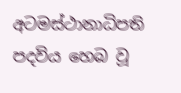අටමස්ථානාධිපති පදවිය හෙබ වූ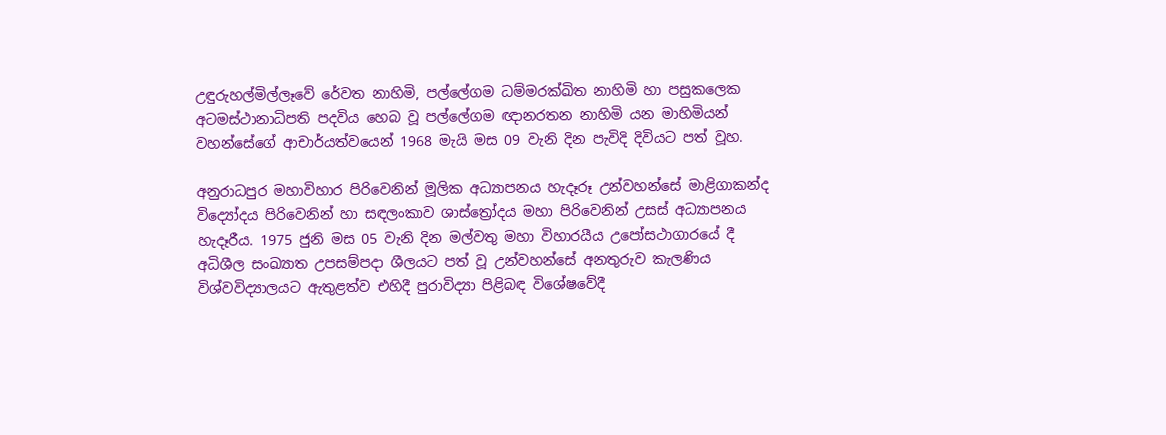උඳුරුහල්මිල්ලෑවේ රේවත නාහිමි, පල්ලේගම ධම්මරක්ඛිත නාහිමි හා පසුකලෙක අටමස්ථානාධිපති පදවිය හෙබ වූ පල්ලේගම ඥානරතන නාහිමි යන මාහිමියන් වහන්සේගේ ආචාර්යත්වයෙන් 1968 මැයි මස 09 වැනි දින පැවිදි දිවියට පත් වූහ.

අනුරාධපුර මහාවිහාර පිරිවෙනින් මූලික අධ්‍යාපනය හැදෑරූ උන්වහන්සේ මාළිගාකන්ද විද්‍යෝදය පිරිවෙනින් හා සඳලංකාව ශාස්ත්‍රෝදය මහා පිරිවෙනින් උසස් අධ්‍යාපනය හැදෑරීය. 1975 ජුනි මස 05 වැනි දින මල්වතු මහා විහාරයීය උපෝසථාගාරයේ දී අධිශීල සංඛ්‍යාත උපසම්පදා ශීලයට පත් වූ උන්වහන්සේ අනතුරුව කැලණිය විශ්වවිද්‍යාලයට ඇතුළත්ව එහිදී පුරාවිද්‍යා පිළිබඳ විශේෂවේදී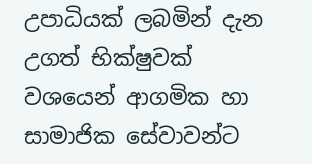උපාධියක් ලබමින් දැන උගත් භික්ෂුවක් වශයෙන් ආගමික හා සාමාජික සේවාවන්ට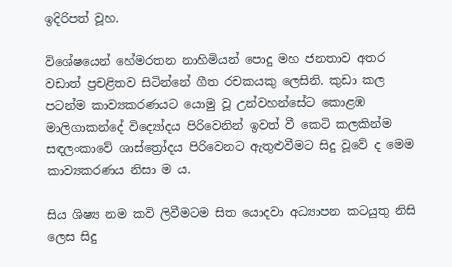ඉදිරිපත් වූහ.

විශේෂයෙන් හේමරතන නාහිමියන් පොදු මහ ජනතාව අතර වඩාත් ප්‍රචළිතව සිටින්නේ ගීත රචකයකු ලෙසිනි. කුඩා කල පටන්ම කාව්‍යකරණයට යොමු වූ උන්වහන්සේට කොළඹ මාලිගාකන්දේ විද්‍යෝදය පිරිවෙනින් ඉවත් වී කෙටි කලකින්ම සඳලංකාවේ ශාස්ත්‍රෝදය පිරිවෙනට ඇතුළුවීමට සිදු වූවේ ද මෙම කාව්‍යකරණය නිසා ම ය.

සිය ශිෂ්‍ය නම කවි ලිවීමටම සිත යොදවා අධ්‍යාපන කටයුතු නිසි ලෙස සිදු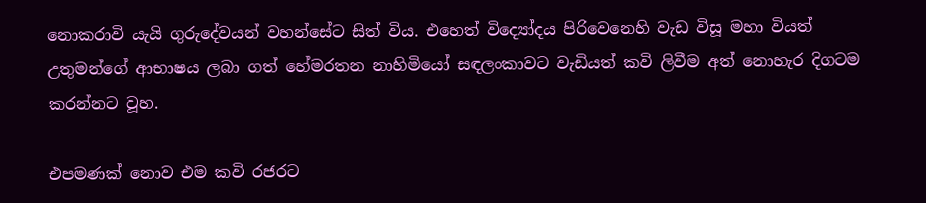නොකරාවි යැයි ගුරුදේවයන් වහන්සේට සිත් විය. එහෙත් විද්‍යෝදය පිරිවෙනෙහි වැඩ විසූ මහා වියත් උතුමන්ගේ ආභාෂය ලබා ගත් හේමරතන නාහිමියෝ සඳලංකාවට වැඩියත් කවි ලිවීම අත් නොහැර දිගටම කරන්නට වූහ.

එපමණක් නොව එම කවි රජරට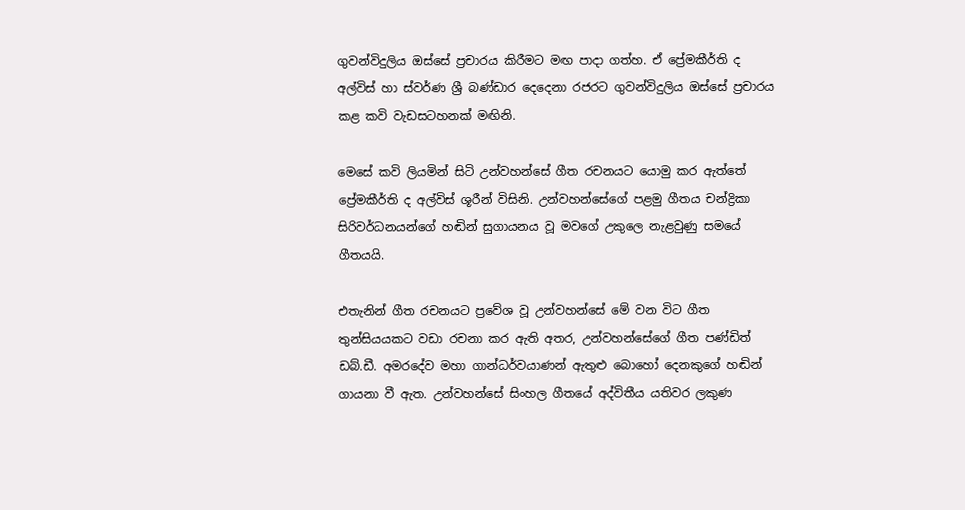ගුවන්විදුලිය ඔස්සේ ප්‍රචාරය කිරීමට මඟ පාදා ගත්හ. ඒ ප්‍රේමකීර්ති ද අල්විස් හා ස්වර්ණ ශ්‍රී බණ්ඩාර දෙදෙනා රජරට ගුවන්විදුලිය ඔස්සේ ප්‍රචාරය කළ කවි වැඩසටහනක් මඟිනි.

මෙසේ කවි ලියමින් සිටි උන්වහන්සේ ගීත රචනයට යොමු කර ඇත්තේ ප්‍රේමකීර්ති ද අල්විස් ශූරීන් විසිනි. උන්වහන්සේගේ පළමු ගීතය චන්ද්‍රිකා සිරිවර්ධනයන්ගේ හඬින් සුගායනය වූ මවගේ උකුලෙ නැළවුණු සමයේ ගීතයයි.

එතැනින් ගීත රචනයට ප්‍රවේශ වූ උන්වහන්සේ මේ වන විට ගීත තුන්සියයකට වඩා රචනා කර ඇති අතර, උන්වහන්සේගේ ගීත පණ්ඩිත් ඩබ්.ඩී. අමරදේව මහා ගාන්ධර්වයාණන් ඇතුළු බොහෝ දෙනකුගේ හඬින් ගායනා වී ඇත. උන්වහන්සේ සිංහල ගීතයේ අද්විතීය යතිවර ලකුණ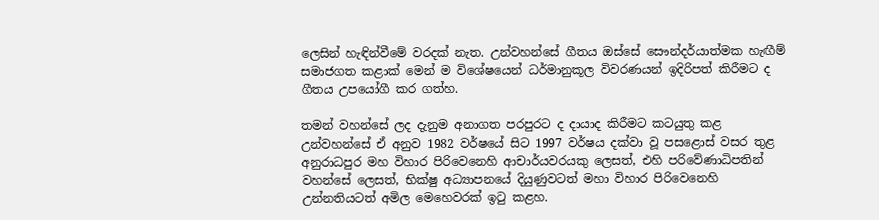ලෙසින් හැඳින්වීමේ වරදක් නැත. උන්වහන්සේ ගීතය ඔස්සේ සෞන්දර්යාත්මක හැඟීම් සමාජගත කළාක් මෙන් ම විශේෂයෙන් ධර්මානුකූල විවරණයන් ඉදිරිපත් කිරීමට ද ගීතය උපයෝගී කර ගත්හ.

තමන් වහන්සේ ලද දැනුම අනාගත පරපුරට ද දායාද කිරීමට කටයුතු කළ උන්වහන්සේ ඒ අනුව 1982 වර්ෂයේ සිට 1997 වර්ෂය දක්වා වූ පසළොස් වසර තුළ අනුරාධපුර මහ විහාර පිරිවෙනෙහි ආචාර්යවරයකු ලෙසත්, එහි පරිවේණාධිපතින් වහන්සේ ලෙසත්, භික්ෂු අධ්‍යාපනයේ දියුණුවටත් මහා විහාර පිරිවෙනෙහි උන්නතියටත් අමිල මෙහෙවරක් ඉටු කළහ.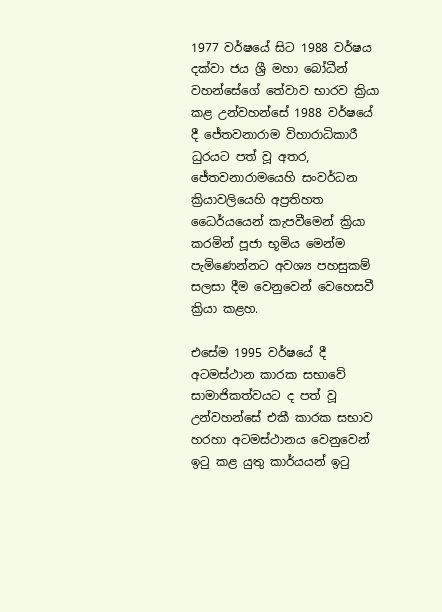1977 වර්ෂයේ සිට 1988 වර්ෂය දක්වා ජය ශ්‍රී මහා බෝධීන් වහන්සේගේ තේවාව භාරව ක්‍රියා කළ උන්වහන්සේ 1988 වර්ෂයේ දී ජේතවනාරාම විහාරාධිකාරී ධුරයට පත් වූ අතර, ජේතවනාරාමයෙහි සංවර්ධන ක්‍රියාවලියෙහි අප්‍රතිහත ධෛර්යයෙන් කැපවීමෙන් ක්‍රියා කරමින් පූජා භූමිය මෙන්ම පැමිණෙන්නට අවශ්‍ය පහසුකම් සලසා දීම වෙනුවෙන් වෙහෙසවී ක්‍රියා කළහ.

එසේම 1995 වර්ෂයේ දී අටමස්ථාන කාරක සභාවේ සාමාජිකත්වයට ද පත් වූ උන්වහන්සේ එකී කාරක සභාව හරහා අටමස්ථානය වෙනුවෙන් ඉටු කළ යුතු කාර්යයන් ඉටු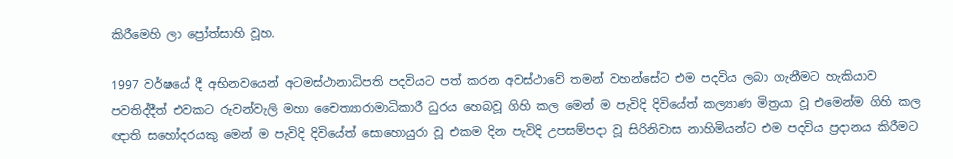කිරීමෙහි ලා ප්‍රෝත්සාහි වූහ.

1997 වර්ෂයේ දී අභිනවයෙන් අටමස්ථානාධිපති පදවියට පත් කරන අවස්ථාවේ තමන් වහන්සේට එම පදවිය ලබා ගැනීමට හැකියාව පවතිද්දීත් එවකට රුවන්වැලි මහා චෛත්‍යාරාමාධිකාරී ධුරය හෙබවූ ගිහි කල මෙන් ම පැවිදි දිවියේත් කල්‍යාණ මිත්‍රයා වූ එමෙන්ම ගිහි කල ඥාති සහෝදරයකු මෙන් ම පැවිදි දිවියේත් සොහොයුරා වූ එකම දින පැවිදි උපසම්පදා වූ සිරිනිවාස නාහිමියන්ට එම පදවිය ප්‍රදානය කිරීමට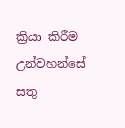ක්‍රියා කිරීම උන්වහන්සේ සතු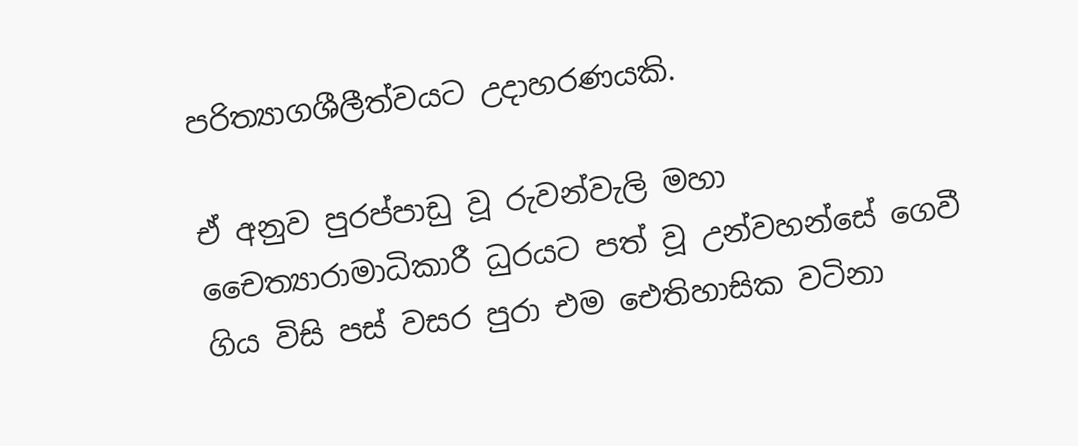පරිත්‍යාගශීලීත්වයට උදාහරණයකි.

ඒ අනුව පුරප්පාඩු වූ රුවන්වැලි මහා චෛත්‍යාරාමාධිකාරී ධුරයට පත් වූ උන්වහන්සේ ගෙවී ගිය විසි පස් වසර පුරා එම ඓතිහාසික වටිනා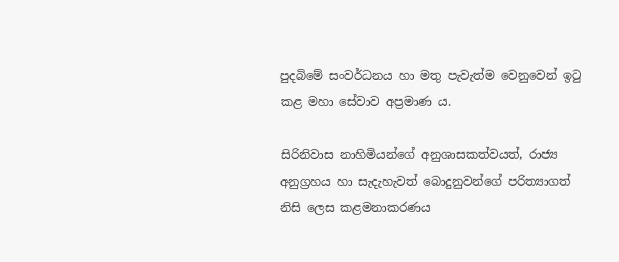පුදබිමේ සංවර්ධනය හා මතු පැවැත්ම වෙනුවෙන් ඉටු කළ මහා සේවාව අප්‍රමාණ ය.

සිරිනිවාස නාහිමියන්ගේ අනුශාසකත්වයත්, රාජ්‍ය අනුග්‍රහය හා සැදැහැවත් බොදුනුවන්ගේ පරිත්‍යාගත් නිසි ලෙස කළමනාකරණය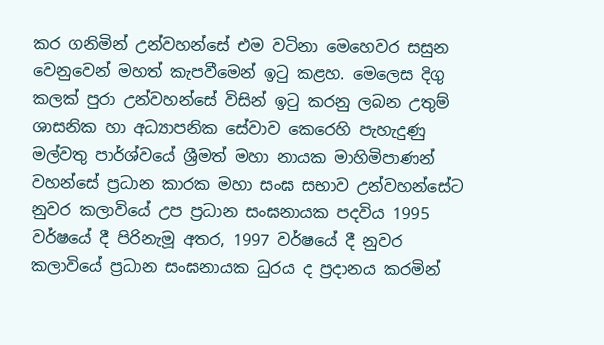කර ගනිමින් උන්වහන්සේ එම වටිනා මෙහෙවර සසුන වෙනුවෙන් මහත් කැපවීමෙන් ඉටු කළහ. මෙලෙස දිගු කලක් පුරා උන්වහන්සේ විසින් ඉටු කරනු ලබන උතුම් ශාසනික හා අධ්‍යාපනික සේවාව කෙරෙහි පැහැදුණු මල්වතු පාර්ශ්වයේ ශ්‍රීමත් මහා නායක මාහිමිපාණන් වහන්සේ ප්‍රධාන කාරක මහා සංඝ සභාව උන්වහන්සේට නුවර කලාවියේ උප ප්‍රධාන සංඝනායක පදවිය 1995 වර්ෂයේ දී පිරිනැමූ අතර, 1997 වර්ෂයේ දී නුවර කලාවියේ ප්‍රධාන සංඝනායක ධුරය ද ප්‍රදානය කරමින්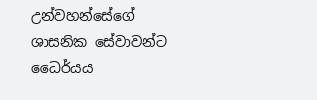උන්වහන්සේගේ ශාසනික සේවාවන්ට ධෛර්යය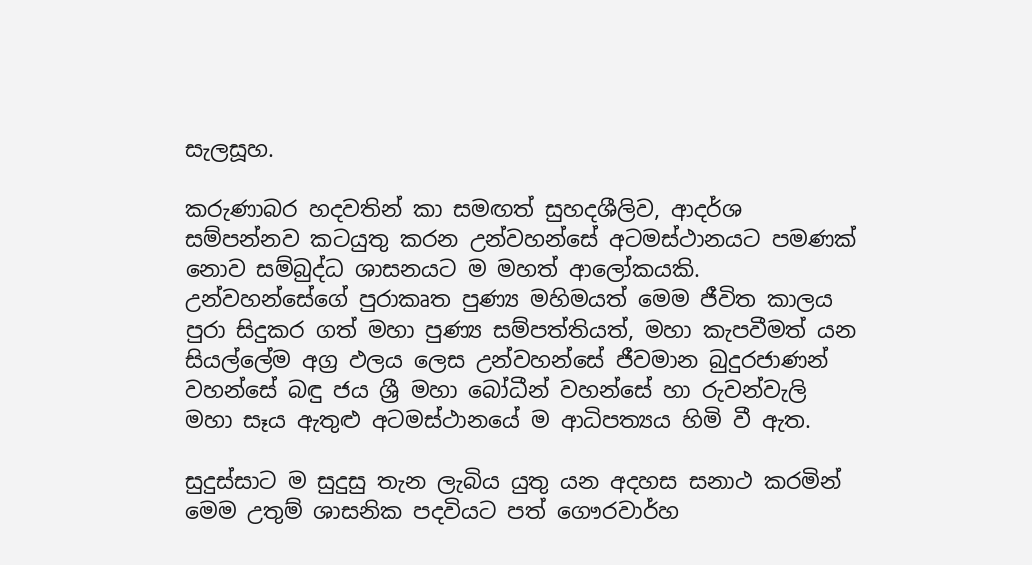සැලසූහ.

කරුණාබර හදවතින් කා සමඟත් සුහදශීලිව, ආදර්ශ සම්පන්නව කටයුතු කරන උන්වහන්සේ අටමස්ථානයට පමණක් නොව සම්බුද්ධ ශාසනයට ම මහත් ආලෝකයකි. උන්වහන්සේගේ පුරාකෘත පුණ්‍ය මහිමයත් මෙම ජීවිත කාලය පුරා සිදුකර ගත් මහා පුණ්‍ය සම්පත්තියත්, මහා කැපවීමත් යන සියල්ලේම අග්‍ර ඵලය ලෙස උන්වහන්සේ ජීවමාන බුදුරජාණන් වහන්සේ බඳු ජය ශ්‍රී මහා බෝධීන් වහන්සේ හා රුවන්වැලි මහා සෑය ඇතුළු අටමස්ථානයේ ම ආධිපත්‍යය හිමි වී ඇත.

සුදුස්සාට ම සුදුසු තැන ලැබිය යුතු යන අදහස සනාථ කරමින් මෙම උතුම් ශාසනික පදවියට පත් ගෞරවාර්හ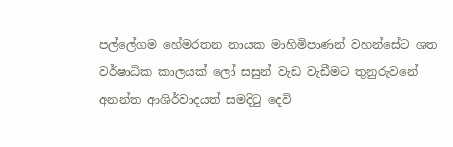පල්ලේගම හේමරතන නායක මාහිමිපාණන් වහන්සේට ශත වර්ෂාධික කාලයක් ලෝ සසුන් වැඩ වැඩීමට තුනුරුවනේ අනන්ත ආශිර්වාදයත් සමදිටු දෙවි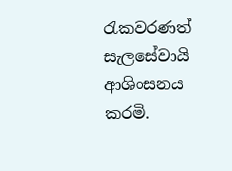රැකවරණත් සැලසේවායි ආශිංසනය කරමි.